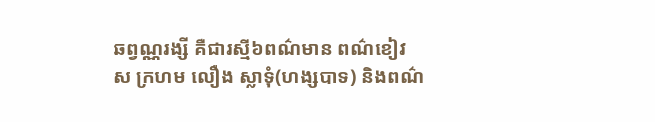ឆព្វណ្ណរង្សី គឺជារស្មី៦ពណ៌មាន ពណ៌ខៀវ ស ក្រហម លឿង ស្លាទុំ(ហង្សបាទ) និងពណ៌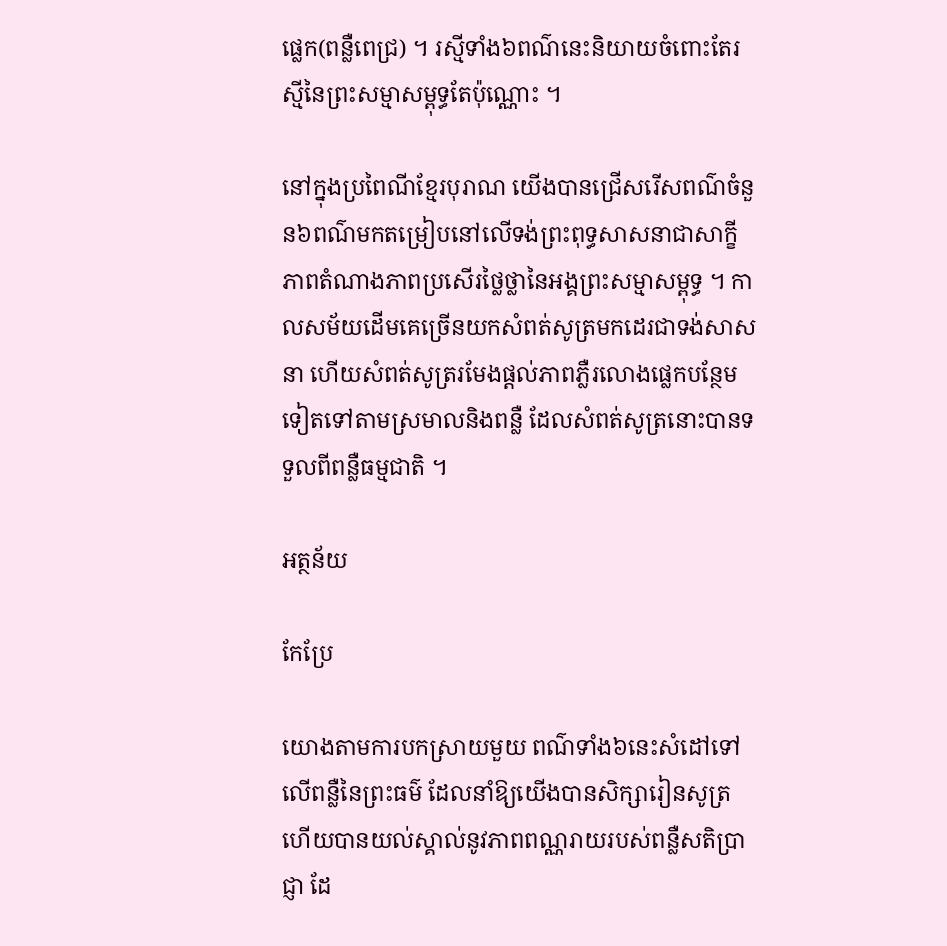ផ្លេក(ពន្លឺពេជ្រ) ។ រស្មីទាំង៦ពណ៌នេះនិយាយចំពោះតែរស្មីនៃព្រះសម្មាសម្ពុទ្ធតែប៉ុណ្ណោះ ។

នៅក្នុងប្រពៃណីខ្មែរបុរាណ យើងបានជ្រើសរើសពណ៌ចំនួន៦ពណ៌មកតម្រៀបនៅលើទង់ព្រះពុទ្ធសាសនាជាសាក្ខីភាពតំណាងភាពប្រសើរថ្លៃថ្លានៃអង្គព្រះសម្មាសម្ពុទ្ធ ។ កាលសម័យដើមគេច្រើនយកសំពត់សូត្រមកដេរជាទង់សាសនា ហើយសំពត់សូត្ររមែងផ្តល់ភាពភ្លឺរលោងផ្លេកបន្ថែមទៀតទៅតាមស្រមាលនិងពន្លឺ ដែលសំពត់សូត្រនោះបានទទួលពីពន្លឺធម្មជាតិ ។

អត្ថន័យ

កែប្រែ

យោងតាមការបកស្រាយមួយ ពណ៌ទាំង៦នេះសំដៅទៅលើពន្លឺនៃព្រះធម៌ ដែលនាំឱ្យយើងបានសិក្សារៀនសូត្រ ហើយបានយល់ស្គាល់នូវភាពពណ្ណរាយរបស់ពន្លឺសតិប្រាជ្ញា ដែ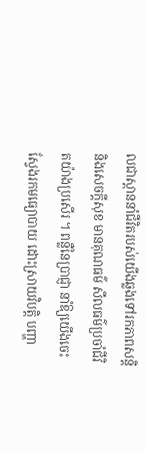លជាស្ពាននាំជីវិតរបស់យើងឆ្លងទៅរកភាពសន្តិ និងសេចក្តីសុខ មានគុណធម៌ សីលធម៌ប្រចាំជីវិតយ៉ាងប្រសើរ ។ ពន្លឺនៃប្រាជ្ញា នាំឱ្យយើងចេះស្វែងរកមធ្យោបាយ ដោះស្រាយវិបត្តិ បញ្ហា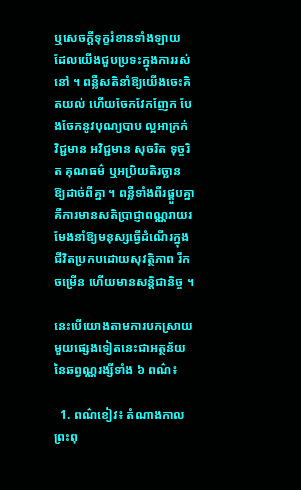ឬសេចក្តីទុក្ខរំខានទាំងឡាយ ដែលយើងជួបប្រទះក្នុងការរស់នៅ ។ ពន្លឺសតិនាំឱ្យយើងចេះគិតយល់ ហើយចែកវែកញែក បែងចែកនូវបុណ្យបាប ល្អអាក្រក់ វិជ្ជមាន អវិជ្ជមាន សុចរិត ទុច្ចរិត គុណធម៌ ឬអប្រិយតិរច្ឆាន ឱ្យដាច់ពីគ្នា ។ ពន្លឺទាំងពីរផ្គួបគ្នា គឺការមានសតិប្រាជ្ញាពណ្ណរាយរមែងនាំឱ្យមនុស្សធ្វើដំណើរក្នុងជីវិតប្រកបដោយសុវត្ថិភាព រីកចម្រើន ហើយមានសន្តិជានិច្ច ។

នេះបើយោងតាមការបកស្រាយមួយផ្សេងទៀតនេះជាអត្ថន័យ នៃឆព្វណ្ណរង្សីទាំង ៦ ពណ៌៖

  1. ពណ៌ខៀវ៖ តំណាងកាលព្រះពុ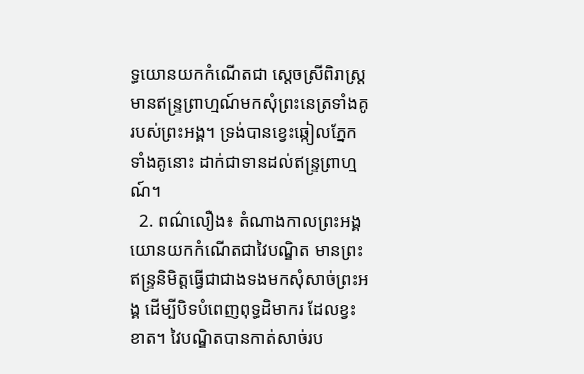ទ្ធយោនយកកំណើតជា ស្ដេចស្រីពិរាស្ត្រ មានឥន្រ្ទព្រាហ្មណ៍មកសុំព្រះនេត្រទាំងគូរបស់ព្រះអង្គ។ ទ្រង់បានខ្វេះឆ្កៀលភ្នែកទាំងគូនោះ ដាក់ជាទានដល់ឥន្រ្ទព្រាហ្មណ៍។
  2. ពណ៌លឿង៖ តំណាងកាលព្រះអង្គយោនយកកំណើតជាវៃបណ្ឌិត មានព្រះឥន្រ្ទនិមិត្តធ្វើជាជាងទងមកសុំសាច់ព្រះអង្គ ដើម្បីបិទបំពេញពុទ្ធដិមាករ ដែលខ្វះខាត។ វៃបណ្ឌិតបានកាត់សាច់រប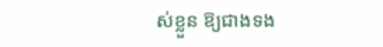ស់ខ្លួន ឱ្យជាងទង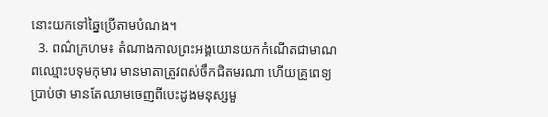នោះយកទៅឆ្នៃប្រើតាមបំណង។
  3. ពណ៌ក្រហម៖ តំណាងកាលព្រះអង្គយោនយកកំណើតជាមាណពឈ្មោះបទុមកុមារ មានមាតាត្រូវពស់ចឹកជិតមរណា ហើយគ្រូពេទ្យប្រាប់ថា មានតែឈាមចេញពីបេះដូងមនុស្សមួ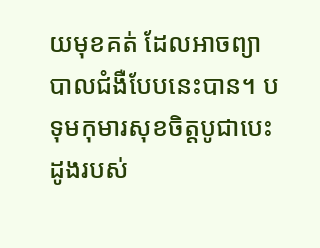យមុខគត់ ដែលអាចព្យាបាលជំងឺបែបនេះបាន។ បទុមកុមារសុខចិត្តបូជាបេះដូងរបស់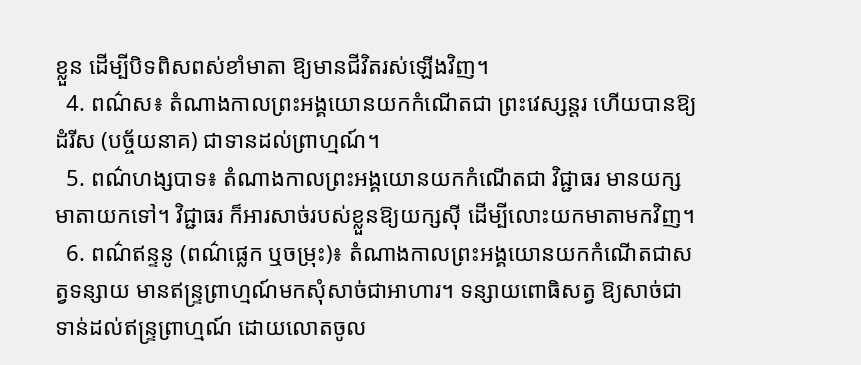ខ្លួន ដើម្បីបិទពិសពស់ខាំមាតា ឱ្យមានជីវិតរស់ឡើងវិញ។
  4. ពណ៌ស៖ តំណាងកាលព្រះអង្គយោនយកកំណើតជា ព្រះវេស្សន្ដរ ហើយបានឱ្យដំរីស (បច្ច័យនាគ) ជាទានដល់ព្រាហ្មណ៍។
  5. ពណ៌ហង្សបាទ៖ តំណាងកាលព្រះអង្គយោនយកកំណើតជា វិជ្ជាធរ មានយក្សមាតាយកទៅ។ វិជ្ជាធរ ក៏អារសាច់របស់ខ្លួនឱ្យយក្សស៊ី ដើម្បីលោះយកមាតាមកវិញ។
  6. ពណ៌ឥន្ទនូ (ពណ៌ផ្លេក ឬចម្រុះ)៖ តំណាងកាលព្រះអង្គយោនយកកំណើតជាសត្វទន្សាយ មានឥន្រ្ទព្រាហ្មណ៍មកសុំសាច់ជាអាហារ។ ទន្សាយពោធិសត្វ ឱ្យសាច់ជាទាន់ដល់ឥន្រ្ទព្រាហ្មណ៍ ដោយលោតចូល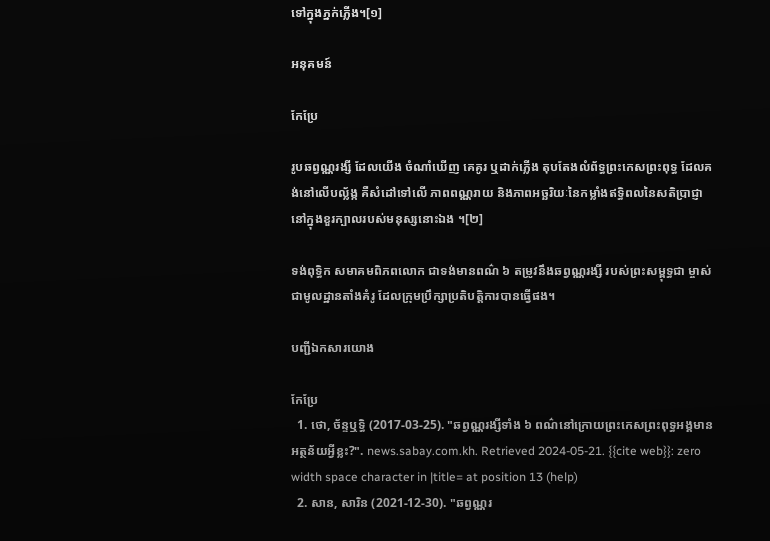ទៅក្នុងភ្នក់ភ្លើង។[១]

អនុគមន៍

កែប្រែ

រូបឆព្វណ្ណរង្សី ដែលយើង ចំណាំឃើញ គេគូរ ឬដាក់ភ្លើង តុបតែងលំព័ទ្ធព្រះកេសព្រះពុទ្ធ ដែលគង់នៅលើបល្ល័ង្ក គឺសំដៅទៅលើ ភាពពណ្ណរាយ និងភាពអច្ឆរិយៈនៃកម្លាំងឥទ្ធិពលនៃសតិប្រាជ្ញានៅក្នុងខួរក្បាលរបស់មនុស្សនោះឯង ។[២]

ទង់ពុទ្ធិក សមាគមពិភពលោក ជាទង់មានពណ៌ ៦ តម្រូវនឹងឆព្វណ្ណរង្សី របស់ព្រះសម្ពុទ្ធជា ម្ចាស់ ជាមូលដ្ឋានតាំងគំរូ ដែលក្រុមប្រឹក្សាប្រតិបត្តិការបានធ្វើផង។

បញ្ជីឯកសារយោង

កែប្រែ
  1. ថោ, ច័ន្ទឬទ្ធិ (2017-03-25). "ឆព្វណ្ណរង្សីទាំង ៦ ពណ៌នៅក្រោយព្រះកេសព្រះពុទ្ធអង្គមានអត្ថន័យអ្វីខ្លះ?". news.sabay.com.kh. Retrieved 2024-05-21. {{cite web}}: zero width space character in |title= at position 13 (help)
  2. សាន, សារិន (2021-12-30). "ឆព្វណ្ណរ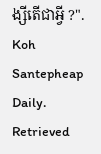ង្សីតើជាអ្វី ?". Koh Santepheap Daily. Retrieved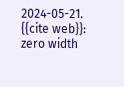2024-05-21. {{cite web}}: zero width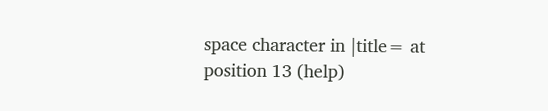space character in |title= at position 13 (help)